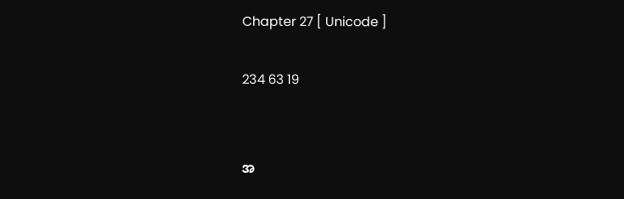Chapter 27 [ Unicode ]

234 63 19


အ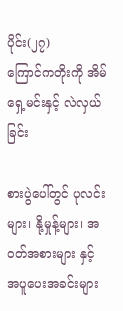ပိုင်း(၂၇)
ကြောင်ကတိုးကို အိမ်ရှေ့မင်းနှင့် လဲလှယ်ခြင်း

စားပွဲပေါ်တွင် ပုလင်းများ၊ နို့မှုန့်များ၊ အ၀တ်အစားများ နှင့် အပူပေးအခင်းများ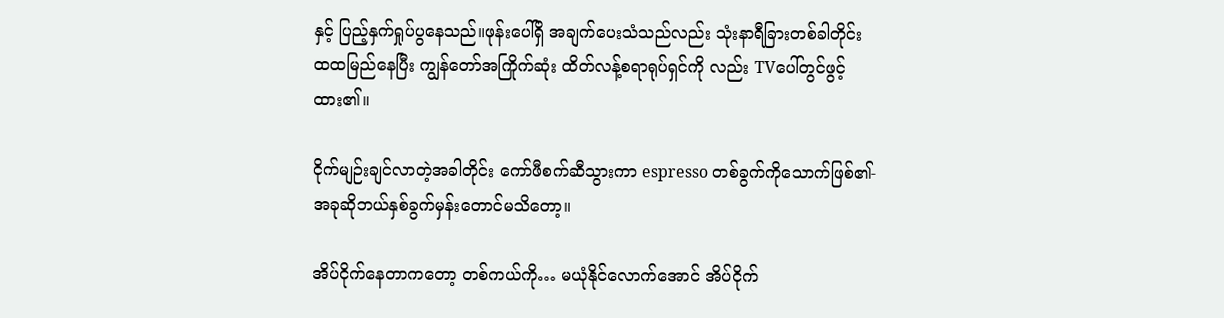နှင့် ပြည့်နှက်ရှုပ်ပွနေသည်။ဖုန်းပေါ်ရှိ အချက်ပေးသံသည်လည်း သုံးနာရီခြားတစ်ခါတိုင်း ထထမြည်နေပြီး ကျွန်တော်အကြိုက်ဆုံး ထိတ်လန့်စရာရုပ်ရှင်ကို လည်း TVပေါ်တွင်ဖွင့်ထား၏။

ငိုက်မျဉ်းချင်လာတဲ့အခါတိုင်း ကော်ဖီစက်ဆီသွားကာ espresso တစ်ခွက်ကိုသောက်ဖြစ်၏- အခုဆိုဘယ်နှစ်ခွက်မှန်းတောင်မသိတော့။

အိပ်ငိုက်နေတာကတော့ တစ်ကယ်ကို… မယုံနိုင်လောက်အောင် အိပ်ငိုက်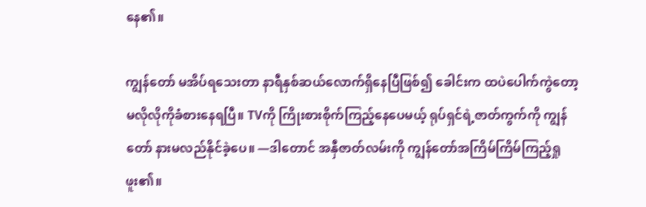နေ၏။

ကျွန်တော် မအိပ်ရသေးတာ နာရီနှစ်ဆယ်လောက်ရှိနေပြီဖြစ်၍ ခေါင်းက ထပဲပေါက်ကွဲတော့မလိုလိုကိုခံစားနေရပြီ။ TVကို ကြိုးစားစိုက်ကြည့်နေပေမယ့် ရုပ်ရှင်ရဲ့ဇာတ်ကွက်ကို ကျွန်တော် နားမလည်နိုင်ခဲ့ပေ။ —ဒါတောင် အနှီဇာတ်လမ်းကို ကျွန်တော်အကြိမ်ကြိမ်ကြည့်ရှုဖူး၏။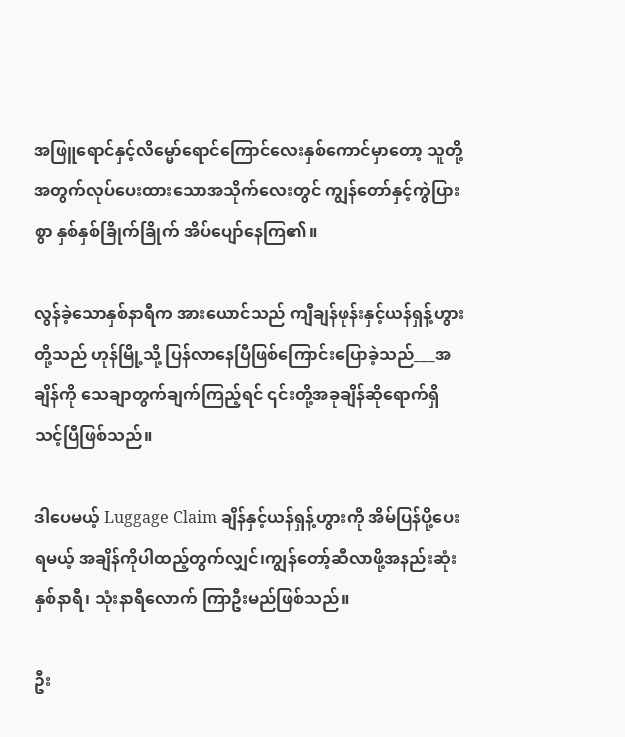အဖြူရောင်နှင့်လိမ္မော်ရောင်ကြောင်လေးနှစ်ကောင်မှာတော့ သူတို့အတွက်လုပ်ပေးထားသောအသိုက်လေးတွင် ကျွန်တော်နှင့်ကွဲပြားစွာ နှစ်နှစ်ခြိုက်ခြိုက် အိပ်ပျော်နေကြ၏။

လွန်ခဲ့သောနှစ်နာရီက အားယောင်သည် ကျီချန်ဖုန်းနှင့်ယန်ရှန့်ဟွားတို့သည် ဟုန်မြို့သို့ ပြန်လာနေပြီဖြစ်ကြောင်းပြောခဲ့သည်___အချိန်ကို သေချာတွက်ချက်ကြည့်ရင် ၎င်းတို့အခုချိန်ဆိုရောက်ရှိသင့်ပြီဖြစ်သည်။

ဒါပေမယ့် Luggage Claim ချိန်နှင့်ယန်ရှန့်ဟွားကို အိမ်ပြန်ပို့ပေးရမယ့် အချိန်ကိုပါထည့်တွက်လျှင်၊ကျွန်တော့်ဆီလာဖို့အနည်းဆုံး နှစ်နာရီ၊ သုံးနာရီလောက် ကြာဦးမည်ဖြစ်သည်။

ဦး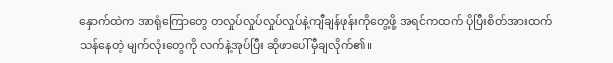နှောက်ထဲက အာရုံကြောတွေ တလှုပ်လှုပ်လှုပ်လှုပ်နဲ့ကျီချန်ဖုန်းကိုတွေ့ဖို့ အရင်ကထက် ပိုပြီးစိတ်အားထက်သန်နေတဲ့ မျက်လုံးတွေကို လက်နဲ့အုပ်ပြီး ဆိုဖာပေါ်မှီချလိုက်၏။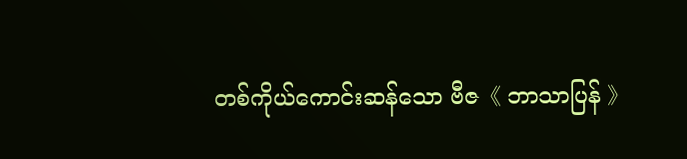တစ်ကိုယ်ကောင်းဆန်သော ဗီဇ《 ဘာသာပြန် 》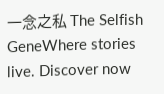一念之私 The Selfish GeneWhere stories live. Discover now